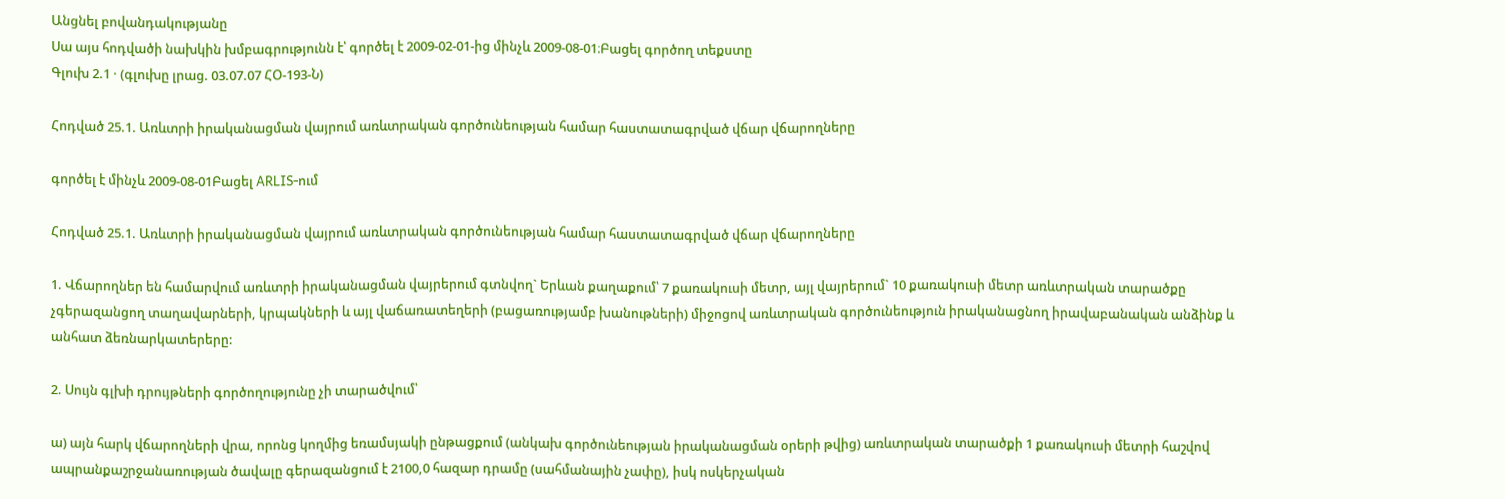Անցնել բովանդակությանը
Սա այս հոդվածի նախկին խմբագրությունն է՝ գործել է 2009-02-01-ից մինչև 2009-08-01։Բացել գործող տեքստը
Գլուխ 2.1 · (գլուխը լրաց. 03.07.07 ՀՕ-193-Ն)

Հոդված 25.1. Առևտրի իրականացման վայրում առևտրական գործունեության համար հաստատագրված վճար վճարողները

գործել է մինչև 2009-08-01Բացել ARLIS-ում

Հոդված 25.1. Առևտրի իրականացման վայրում առևտրական գործունեության համար հաստատագրված վճար վճարողները

1. Վճարողներ են համարվում առևտրի իրականացման վայրերում գտնվող` Երևան քաղաքում՝ 7 քառակուսի մետր, այլ վայրերում` 10 քառակուսի մետր առևտրական տարածքը չգերազանցող տաղավարների, կրպակների և այլ վաճառատեղերի (բացառությամբ խանութների) միջոցով առևտրական գործունեություն իրականացնող իրավաբանական անձինք և անհատ ձեռնարկատերերը:

2. Սույն գլխի դրույթների գործողությունը չի տարածվում՝

ա) այն հարկ վճարողների վրա, որոնց կողմից եռամսյակի ընթացքում (անկախ գործունեության իրականացման օրերի թվից) առևտրական տարածքի 1 քառակուսի մետրի հաշվով ապրանքաշրջանառության ծավալը գերազանցում է 2100,0 հազար դրամը (սահմանային չափը), իսկ ոսկերչական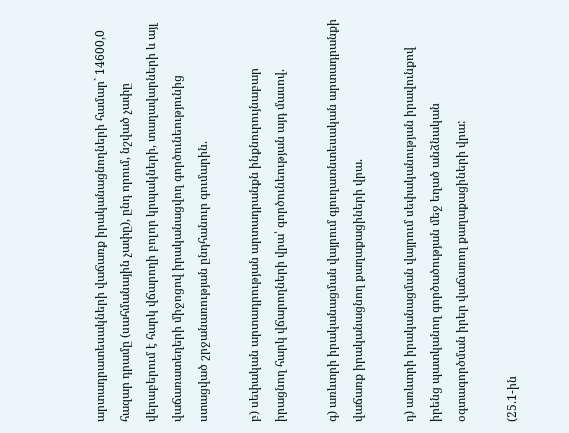արտադրատեսակների վաճառք իրականացնողների համար` 14600,0 հազար դրամը (սահմանային չափը), ընդ որում, նշված չափը վերաբերում է հարկ վճարողի բոլոր կրպակների, տաղավարների և այլ վաճառատեղերի միջոցով իրականացվող գործունեությունից ստացված շրջանառության ընդհանուր գումարին.

բ) սեփական արտադրության արտադրանքն ինքնուրույնաբար իրացնող հարկ վճարողների վրա՝ գործունեության այդ մասով.

գ) առևտրի իրականացման վայրում գյուղատնտեսական արտադրանքի վաճառք իրականացնող քաղաքացիների վրա.

դ) առևտրի իրականացման վայրում սեփականության իրավունքով իրենց պատկանող գործածության մեջ եղած անձնական օգտագործման իրեր վաճառող քաղաքացիների վրա:

(25.1-ին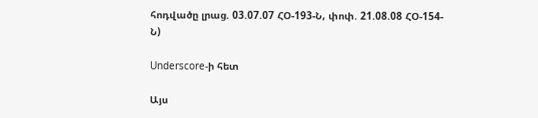հոդվածը լրաց. 03.07.07 ՀՕ-193-Ն, փոփ. 21.08.08 ՀՕ-154-Ն)

Underscore-ի հետ

Այս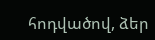հոդվածով, ձեր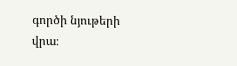գործի նյութերի վրա։